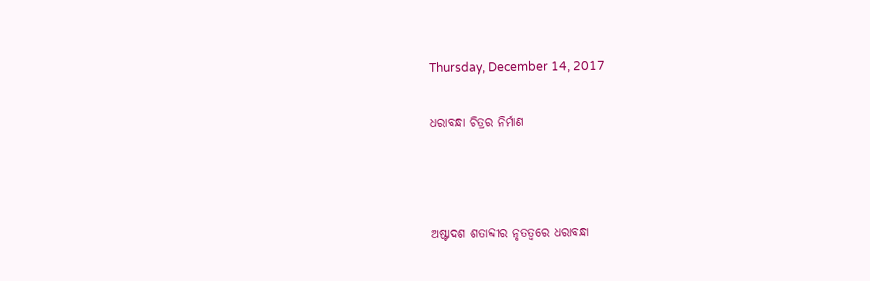Thursday, December 14, 2017

ଧରାବନ୍ଧା ଚିତ୍ରର ନିର୍ମାଣ



ଅଷ୍ଟାଦଶ ଶତାବ୍ଦୀର ନୃତତ୍ୱରେ ଧରାବନ୍ଧା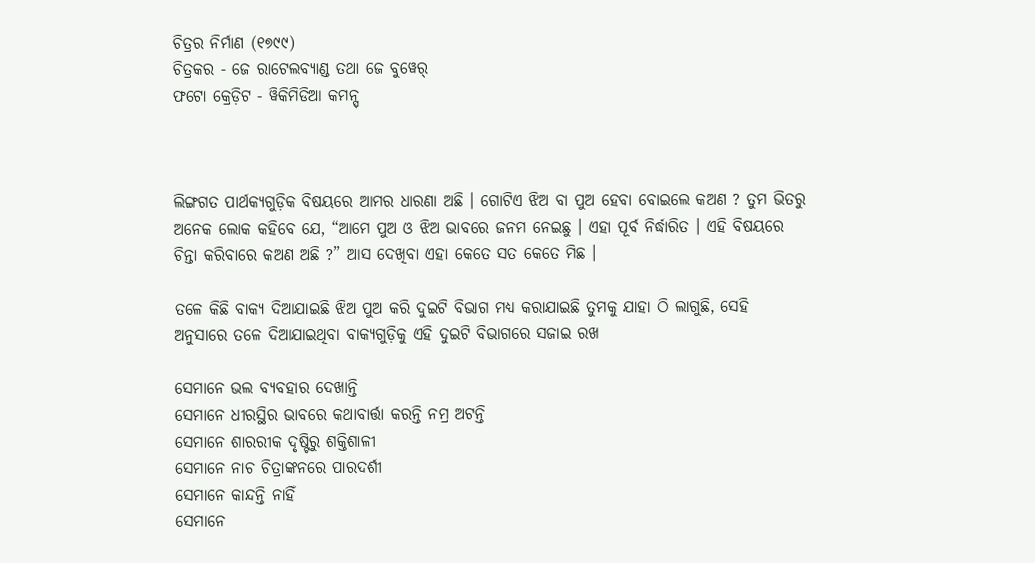ଚିତ୍ରର ନିର୍ମାଣ (୧୭୯୯)
ଚିତ୍ରକର - ଜେ ରାଟେଲବ୍ୟାଣ୍ଡ ତଥା ଜେ ବୁୱେର୍
ଫଟୋ କ୍ରେଡ଼ିଟ - ୱିକିମିଡିଆ କମନ୍ସ୍



ଲିଙ୍ଗଗତ ପାର୍ଥକ୍ୟଗୁଡ଼ିକ ବିଷୟରେ ଆମର ଧାରଣା ଅଛି । ଗୋଟିଏ ଝିଅ ବା ପୁଅ ହେବା ବୋଇଲେ କଅଣ ? ତୁମ ଭିତରୁ ଅନେକ ଲୋକ କହିବେ ଯେ, “ଆମେ ପୁଅ ଓ ଝିଅ ଭାବରେ ଜନମ ନେଇଛୁ । ଏହା ପୂର୍ବ ନିର୍ଦ୍ଧାରିତ । ଏହି ବିଷୟରେ ଚିନ୍ତା କରିବାରେ କଅଣ ଅଛି ?” ଆସ ଦେଖିବା ଏହା କେତେ ସତ କେତେ ମିଛ ।

ତଳେ କିଛି ବାକ୍ୟ ଦିଆଯାଇଛି ଝିଅ ପୁଅ କରି ଦୁଇଟି ବିଭାଗ ମଧ୍ୟ କରାଯାଇଛି ତୁମକୁ ଯାହା ଠି ଲାଗୁଛି, ସେହି ଅନୁସାରେ ତଳେ ଦିଆଯାଇଥିବା ବାକ୍ୟଗୁଡ଼ିକୁ ଏହି ଦୁଇଟି ବିଭାଗରେ ସଜାଇ ରଖ

ସେମାନେ ଭଲ ବ୍ୟବହାର ଦେଖାନ୍ତି
ସେମାନେ ଧୀରସ୍ଥିର ଭାବରେ କଥାବାର୍ତ୍ତା କରନ୍ତି ନମ୍ର ଅଟନ୍ତି
ସେମାନେ ଶାରରୀକ ଦୃଷ୍ଟିରୁ ଶକ୍ତିଶାଳୀ
ସେମାନେ ନାଚ ଚିତ୍ରାଙ୍କନରେ ପାରଦର୍ଶୀ
ସେମାନେ କାନ୍ଦନ୍ତି ନାହିଁ
ସେମାନେ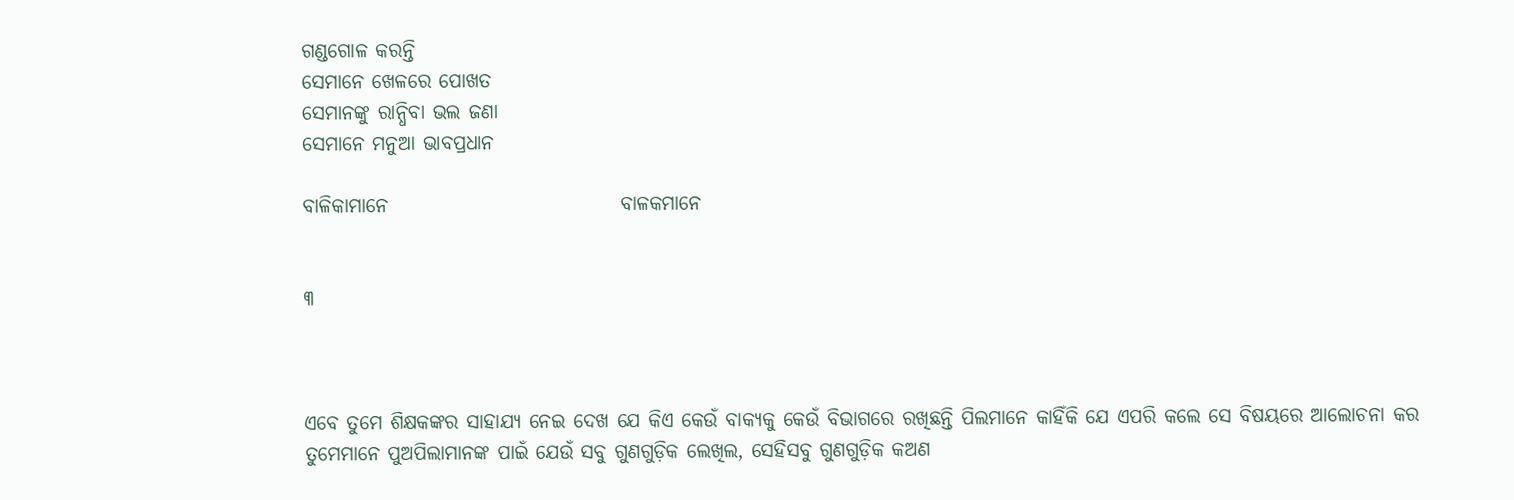ଗଣ୍ଡଗୋଳ କରନ୍ତି
ସେମାନେ ଖେଳରେ ପୋଖତ
ସେମାନଙ୍କୁ ରାନ୍ଧିବା ଭଲ ଜଣା
ସେମାନେ ମନୁଆ ଭାବପ୍ରଧାନ

ବାଳିକାମାନେ                             ବାଳକମାନେ


୩



ଏବେ ତୁମେ ଶିକ୍ଷକଙ୍କର ସାହାଯ୍ୟ ନେଇ ଦେଖ ଯେ କିଏ କେଉଁ ବାକ୍ୟକୁ କେଉଁ ବିଭାଗରେ ରଖିଛନ୍ତି ପିଲମାନେ କାହିଁକି ଯେ ଏପରି କଲେ ସେ ବିଷୟରେ ଆଲୋଚନା କର ତୁମେମାନେ ପୁଅପିଲାମାନଙ୍କ ପାଇଁ ଯେଉଁ ସବୁ ଗୁଣଗୁଡ଼ିକ ଲେଖିଲ, ସେହିସବୁ ଗୁଣଗୁଡ଼ିକ କଅଣ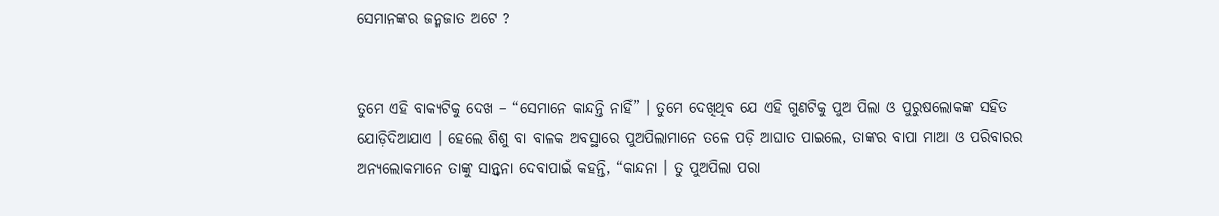ସେମାନଙ୍କର ଜନ୍ମଜାତ ଅଟେ ?


ତୁମେ ଏହି ବାକ୍ୟଟିକୁ ଦେଖ – “ସେମାନେ କାନ୍ଦନ୍ତି ନାହିଁ” । ତୁମେ ଦେଖିଥିବ ଯେ ଏହି ଗୁଣଟିକୁ ପୁଅ ପିଲା ଓ ପୁରୁଷଲୋକଙ୍କ ସହିତ ଯୋଡ଼ିଦିଆଯାଏ । ହେଲେ ଶିଶୁ ବା ବାଳକ ଅବସ୍ଥାରେ ପୁଅପିଲାମାନେ ତଳେ ପଡ଼ି ଆଘାତ ପାଇଲେ, ତାଙ୍କର ବାପା ମାଆ ଓ ପରିବାରର ଅନ୍ୟଲୋକମାନେ ତାଙ୍କୁ ସାନ୍ତ୍ୱନା ଦେବାପାଇଁ କହନ୍ତି, “କାନ୍ଦନା । ତୁ ପୁଅପିଲା ପରା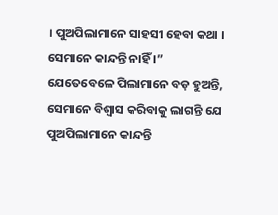। ପୁଅପିଲାମାନେ ସାହସୀ ହେବା କଥା । ସେମାନେ କାନ୍ଦନ୍ତି ନାହିଁ ।” ଯେତେବେଳେ ପିଲାମାନେ ବଡ଼ ହୁଅନ୍ତି, ସେମାନେ ବିଶ୍ୱାସ କରିବାକୁ ଲାଗନ୍ତି ଯେ ପୁଅପିଲାମାନେ କାନ୍ଦନ୍ତି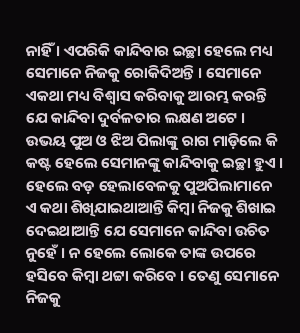ନାହିଁ । ଏପରିକି କାନ୍ଦିବାର ଇଚ୍ଛା ହେଲେ ମଧ୍ୟ ସେମାନେ ନିଜକୁ ରୋକିଦିଅନ୍ତି । ସେମାନେ ଏକଥା ମଧ୍ୟ ବିଶ୍ୱାସ କରିବାକୁ ଆରମ୍ଭ କରନ୍ତି ଯେ କାନ୍ଦିବା ଦୁର୍ବଳତାର ଲକ୍ଷଣ ଅଟେ । ଉଭୟ ପୁଅ ଓ ଝିଅ ପିଲାଙ୍କୁ ରାଗ ମାଡ଼ିଲେ କି କଷ୍ଟ ହେଲେ ସେମାନଙ୍କୁ କାନ୍ଦିବାକୁ ଇଚ୍ଛା ହୁଏ । ହେଲେ ବଡ଼ ହେଲାବେଳକୁ ପୁଅପିଲାମାନେ ଏ କଥା ଶିଖିଯାଇଥାଆନ୍ତି କିମ୍ବା ନିଜକୁ ଶିଖାଇ ଦେଇଥାଆନ୍ତି ଯେ ସେମାନେ କାନ୍ଦିବା ଉଚିତ ନୁହେଁ । ନ ହେଲେ ଲୋକେ ତାଙ୍କ ଉପରେ ହସିବେ କିମ୍ବା ଥଟ୍ଟା କରିବେ । ତେଣୁ ସେମାନେ ନିଜକୁ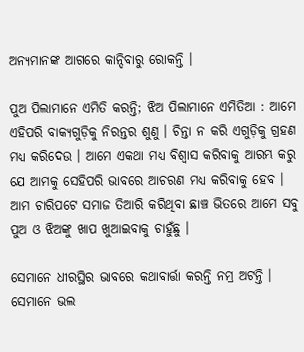ଅନ୍ୟମାନଙ୍କ ଆଗରେ କାନ୍ଦିବାରୁ ରୋକନ୍ତି ।

ପୁଅ ପିଲାମାନେ ଏମିତି କରନ୍ତି; ଝିଅ ପିଲାମାନେ ଏମିତିଆ : ଆମେ ଏହିପରି ବାକ୍ୟଗୁଡ଼ିକୁ ନିରନ୍ତର ଶୁଣୁ । ଚିନ୍ତା ନ କରି ଏଗୁଡ଼ିକୁ ଗ୍ରହଣ ମଧ୍ୟ କରିଦେଉ । ଆମେ ଏକଥା ମଧ୍ୟ ବିଶ୍ୱାସ କରିବାକୁ ଆରମ୍ଭ କରୁ ଯେ ଆମକୁ ସେହିପରି ଭାବରେ ଆଚରଣ ମଧ୍ୟ କରିବାକୁ ହେବ । ଆମ ଚାରିପଟେ ସମାଜ ତିଆରି କରିଥିବା ଛାଞ୍ଚ ଭିତରେ ଆମେ ସବୁ ପୁଅ ଓ ଝିଅଙ୍କୁ ଖାପ ଖୁଆଇବାକୁ ଚାହୁଁଛୁ ।

ସେମାନେ ଧୀରସ୍ଥିର ଭାବରେ କଥାବାର୍ତ୍ତା କରନ୍ତି ନମ୍ର ଅଟନ୍ତି । ସେମାନେ ଭଲ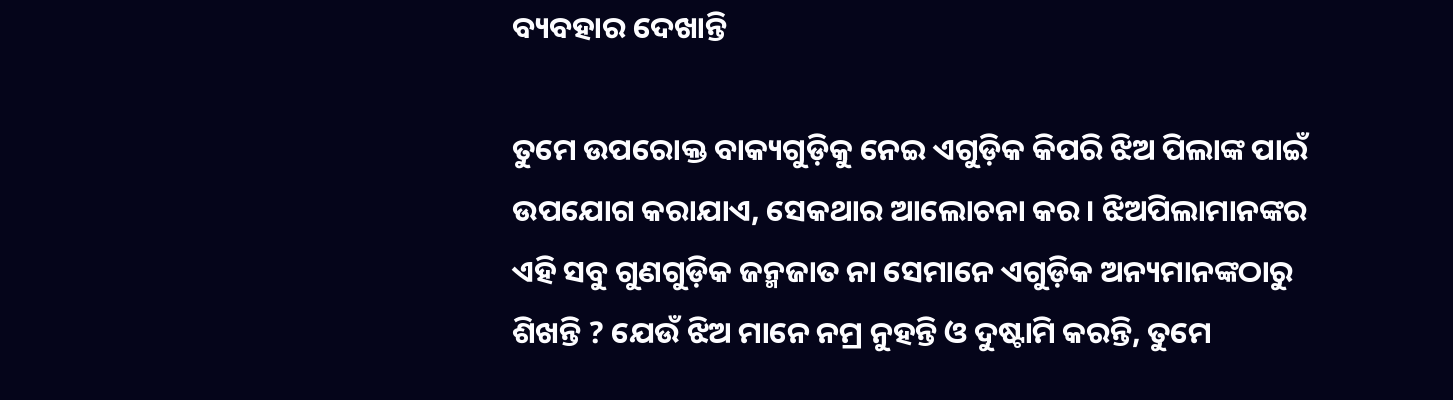ବ୍ୟବହାର ଦେଖାନ୍ତି

ତୁମେ ଉପରୋକ୍ତ ବାକ୍ୟଗୁଡ଼ିକୁ ନେଇ ଏଗୁଡ଼ିକ କିପରି ଝିଅ ପିଲାଙ୍କ ପାଇଁ ଉପଯୋଗ କରାଯାଏ, ସେକଥାର ଆଲୋଚନା କର । ଝିଅପିଲାମାନଙ୍କର ଏହି ସବୁ ଗୁଣଗୁଡ଼ିକ ଜନ୍ମଜାତ ନା ସେମାନେ ଏଗୁଡ଼ିକ ଅନ୍ୟମାନଙ୍କଠାରୁ ଶିଖନ୍ତି ? ଯେଉଁ ଝିଅ ମାନେ ନମ୍ର ନୁହନ୍ତି ଓ ଦୁଷ୍ଟାମି କରନ୍ତି, ତୁମେ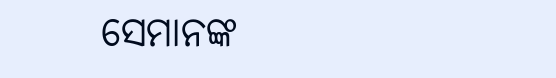ସେମାନଙ୍କ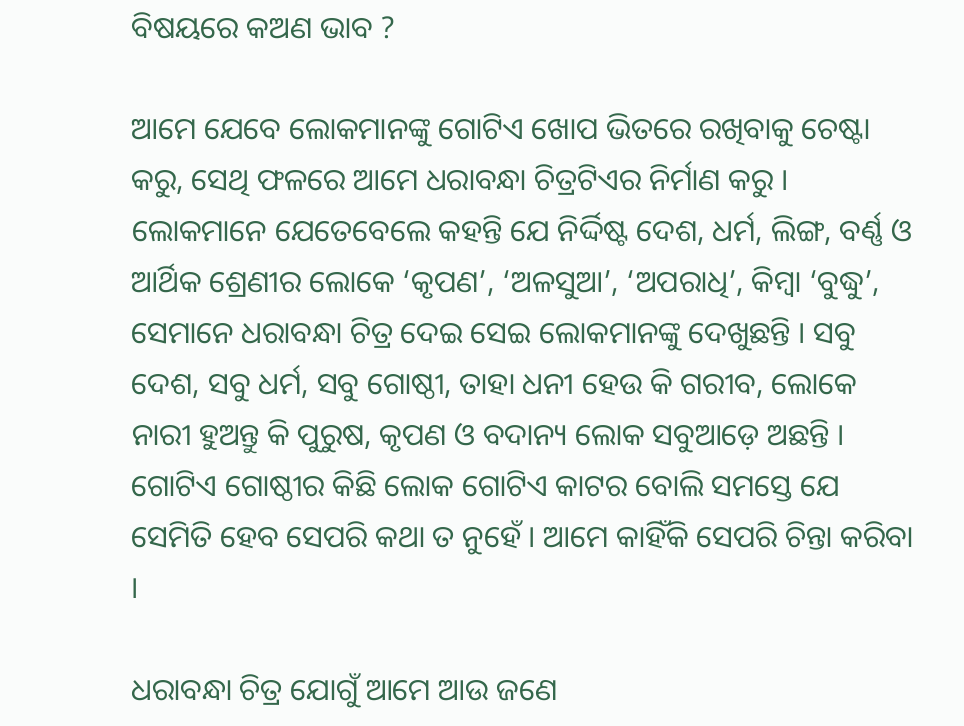ବିଷୟରେ କଅଣ ଭାବ ?

ଆମେ ଯେବେ ଲୋକମାନଙ୍କୁ ଗୋଟିଏ ଖୋପ ଭିତରେ ରଖିବାକୁ ଚେଷ୍ଟା କରୁ, ସେଥି ଫଳରେ ଆମେ ଧରାବନ୍ଧା ଚିତ୍ରଟିଏର ନିର୍ମାଣ କରୁ । ଲୋକମାନେ ଯେତେବେଲେ କହନ୍ତି ଯେ ନିର୍ଦ୍ଦିଷ୍ଟ ଦେଶ, ଧର୍ମ, ଲିଙ୍ଗ, ବର୍ଣ୍ଣ ଓ ଆର୍ଥିକ ଶ୍ରେଣୀର ଲୋକେ ‘କୃପଣ’, ‘ଅଳସୁଆ’, ‘ଅପରାଧି’, କିମ୍ବା ‘ବୁଦ୍ଧୁ’, ସେମାନେ ଧରାବନ୍ଧା ଚିତ୍ର ଦେଇ ସେଇ ଲୋକମାନଙ୍କୁ ଦେଖୁଛନ୍ତି । ସବୁ ଦେଶ, ସବୁ ଧର୍ମ, ସବୁ ଗୋଷ୍ଠୀ, ତାହା ଧନୀ ହେଉ କି ଗରୀବ, ଲୋକେ ନାରୀ ହୁଅନ୍ତୁ କି ପୁରୁଷ, କୃପଣ ଓ ବଦାନ୍ୟ ଲୋକ ସବୁଆଡ଼େ ଅଛନ୍ତି । ଗୋଟିଏ ଗୋଷ୍ଠୀର କିଛି ଲୋକ ଗୋଟିଏ କାଟର ବୋଲି ସମସ୍ତେ ଯେ ସେମିତି ହେବ ସେପରି କଥା ତ ନୁହେଁ । ଆମେ କାହିଁକି ସେପରି ଚିନ୍ତା କରିବା ।

ଧରାବନ୍ଧା ଚିତ୍ର ଯୋଗୁଁ ଆମେ ଆଉ ଜଣେ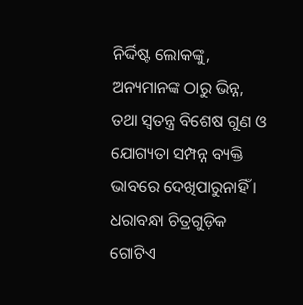ନିର୍ଦ୍ଦିଷ୍ଟ ଲୋକଙ୍କୁ, ଅନ୍ୟମାନଙ୍କ ଠାରୁ ଭିନ୍ନ, ତଥା ସ୍ୱତନ୍ତ୍ର ବିଶେଷ ଗୁଣ ଓ ଯୋଗ୍ୟତା ସମ୍ପନ୍ନ ବ୍ୟକ୍ତି ଭାବରେ ଦେଖିପାରୁନାହିଁ । ଧରାବନ୍ଧା ଚିତ୍ରଗୁଡ଼ିକ ଗୋଟିଏ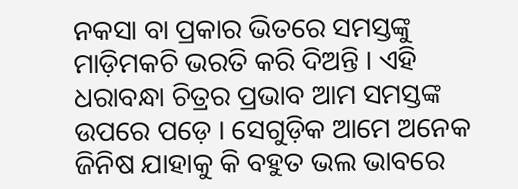ନକସା ବା ପ୍ରକାର ଭିତରେ ସମସ୍ତଙ୍କୁ ମାଡ଼ିମକଚି ଭରତି କରି ଦିଅନ୍ତି । ଏହି ଧରାବନ୍ଧା ଚିତ୍ରର ପ୍ରଭାବ ଆମ ସମସ୍ତଙ୍କ ଉପରେ ପଡ଼େ । ସେଗୁଡ଼ିକ ଆମେ ଅନେକ ଜିନିଷ ଯାହାକୁ କି ବହୁତ ଭଲ ଭାବରେ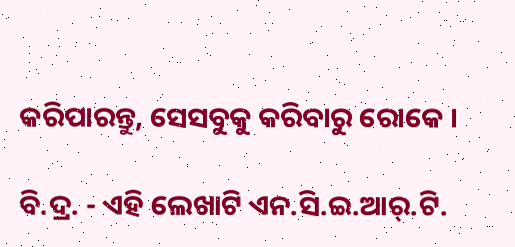କରିପାରନ୍ତୁ, ସେସବୁକୁ କରିବାରୁ ରୋକେ ।

ବି.ଦ୍ର. - ଏହି ଲେଖାଟି ଏନ.ସି.ଇ.ଆର୍.ଟି.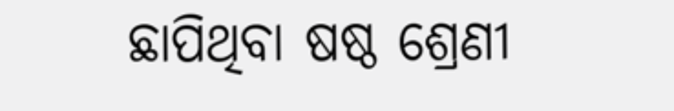ଛାପିଥିବା ଷଷ୍ଠ ଶ୍ରେଣୀ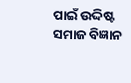ପାଇଁ ଉଦ୍ଦିଷ୍ଟ ସମାଜ ବିଜ୍ଞାନ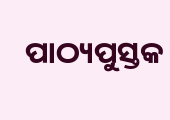ପାଠ୍ୟପୁସ୍ତକ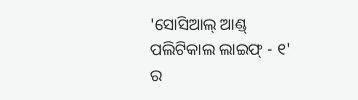'ସୋସିଆଲ୍ ଆଣ୍ଡ୍ ପଲିଟିକାଲ ଲାଇଫ୍ - ୧' ର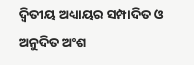ଦ୍ୱିତୀୟ ଅଧ୍ୟାୟର ସମ୍ପାଦିତ ଓ ଅନୁଦିତ ଅଂଶ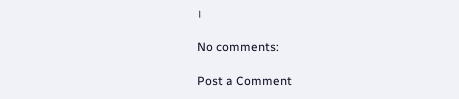।

No comments:

Post a Comment